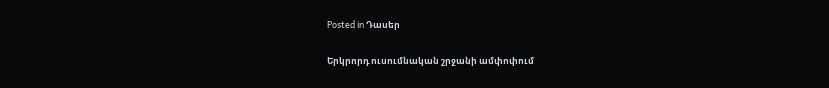Posted in Դասեր

Երկրորդ ուսումնական շրջանի ամփոփում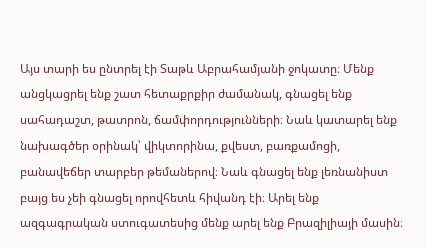Այս տարի ես ընտրել էի Տաթև Աբրահամյանի ջոկատը։ Մենք անցկացրել ենք շատ հետաքրքիր ժամանակ, գնացել ենք սահադաշտ, թատրոն, ճամփորդությունների։ Նաև կատարել ենք նախագծեր օրինակ՝ վիկտորինա, քվեստ, բառքամոցի, բանավեճեր տարբեր թեմաներով։ Նաև գնացել ենք լեռնանիստ բայց ես չեի գնացել որովհետև հիվանդ էի։ Արել ենք ազգագրական ստուգատեսից մենք արել ենք Բրազիլիայի մասին։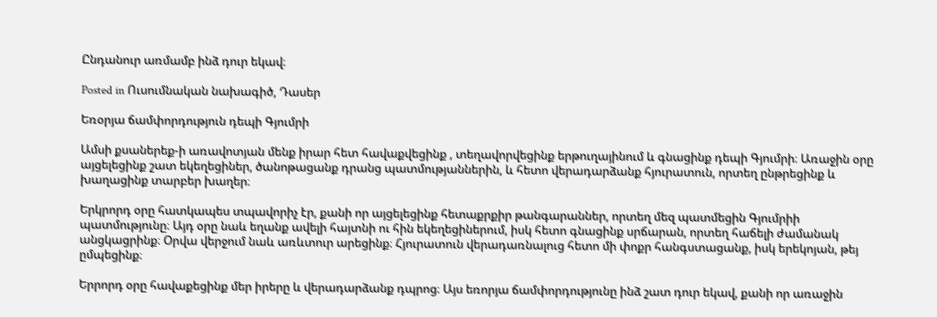Ընդանուր առմամբ ինձ դուր եկավ։

Posted in Ուսումնական նախագիծ, Դասեր

Եռօրյա ճամփորդություն դեպի Գյումրի

Ամսի քսաներեք-ի առավոտյան մենք իրար հետ հավաքվեցինք , տեղավորվեցինք երթուղայինում և գնացինք դեպի Գյումրի։ Առաջին օրը այցելեցինք շատ եկեղեցիներ, ծանոթացանք դրանց պատմությաններին, և հետո վերադարձանք հյուրատուն, որտեղ ընթրեցինք և խաղացինք տարբեր խաղեր։

Երկրորդ օրը հատկապես տպավորիչ էր, քանի որ այցելեցինք հետաքրքիր թանգարաններ, որտեղ մեզ պատմեցին Գյումրիի պատմությունը։ Այդ օրը նաև եղանք ավելի հայտնի ու հին եկեղեցիներում, իսկ հետո գնացինք սրճարան, որտեղ հաճելի ժամանակ անցկացրինք։ Օրվա վերջում նաև առևտուր արեցինք։ Հյուրատուն վերադառնալուց հետո մի փոքր հանգստացանք, իսկ երեկոյան, թեյ ըմպեցինք։

Երրորդ օրը հավաքեցինք մեր իրերը և վերադարձանք դպրոց։ Այս եռորյա ճամփորդությունը ինձ շատ դուր եկավ, քանի որ առաջին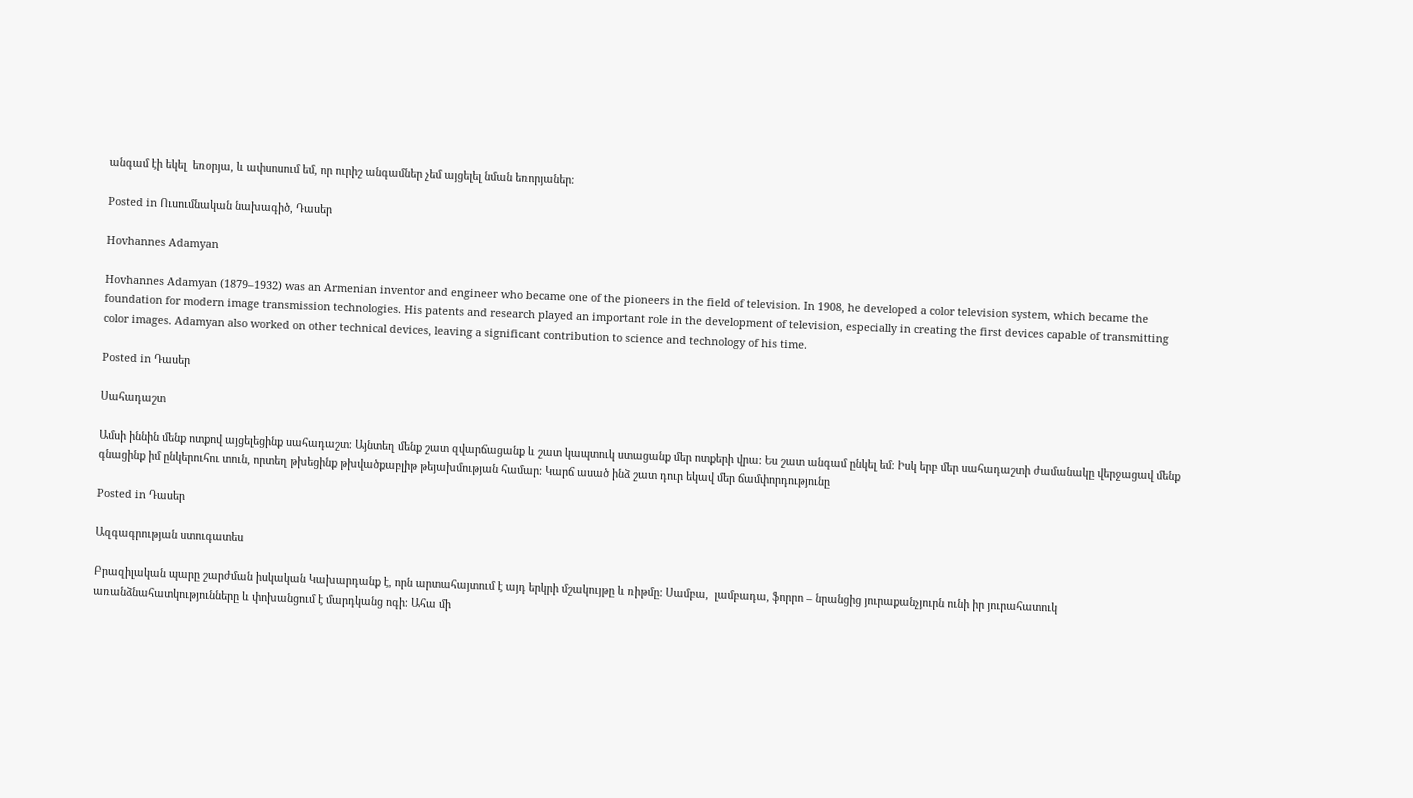անգամ էի եկել  եռօրյա, և ափսոսում եմ, որ ուրիշ անգամներ չեմ այցելել նման եռորյաներ։

Posted in Ուսումնական նախագիծ, Դասեր

Hovhannes Adamyan

Hovhannes Adamyan (1879–1932) was an Armenian inventor and engineer who became one of the pioneers in the field of television. In 1908, he developed a color television system, which became the foundation for modern image transmission technologies. His patents and research played an important role in the development of television, especially in creating the first devices capable of transmitting color images. Adamyan also worked on other technical devices, leaving a significant contribution to science and technology of his time.

Posted in Դասեր

Սահադաշտ

Ամսի իննին մենք ոտքով այցելեցինք սահադաշտ։ Այնտեղ մենք շատ զվարճացանք և շատ կապտուկ ստացանք մեր ոտքերի վրա: Ես շատ անգամ ընկել եմ։ Իսկ երբ մեր սահադաշտի ժամանակը վերջացավ մենք գնացինք իմ ընկերուհու տուն, որտեղ թխեցինք թխվածքաբլիթ թեյախմության համար։ Կարճ ասած ինձ շատ դուր եկավ մեր ճամփորդությունը

Posted in Դասեր

Ազգագրության ստուգատես

Բրազիլական պարը շարժման իսկական Կախարդանք է, որն արտահայտում է այդ երկրի մշակույթը և ռիթմը: Սամբա,  լամբադա, ֆորրո – նրանցից յուրաքանչյուրն ունի իր յուրահատուկ առանձնահատկությունները և փոխանցում է մարդկանց ոգի։ Ահա մի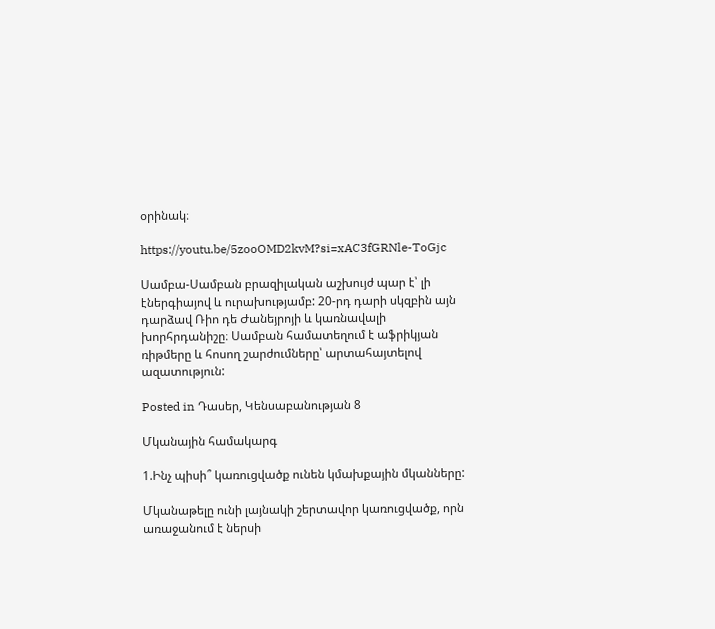օրինակ։

https://youtu.be/5zooOMD2kvM?si=xAC3fGRNle-ToGjc

Սամբա-Սամբան բրազիլական աշխույժ պար է՝ լի էներգիայով և ուրախությամբ: 20-րդ դարի սկզբին այն դարձավ Ռիո դե Ժանեյրոյի և կառնավալի խորհրդանիշը։ Սամբան համատեղում է աֆրիկյան ռիթմերը և հոսող շարժումները՝ արտահայտելով ազատություն:

Posted in Դասեր, Կենսաբանության 8

Մկանային համակարգ

1.Ինչ պիսի՞ կառուցվածք ունեն կմախքային մկանները:

Մկանաթելը ունի լայնակի շերտավոր կառուցվածք, որն առաջանում է ներսի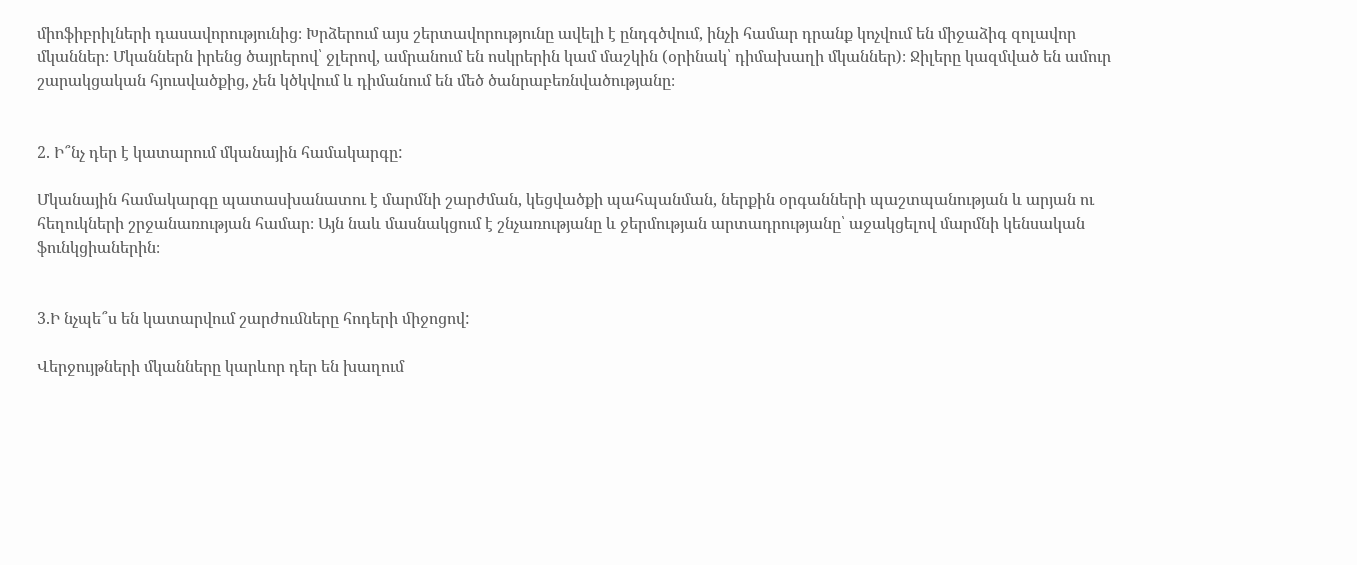միոֆիբրիլների դասավորությունից։ Խրձերում այս շերտավորությունը ավելի է ընդգծվում, ինչի համար դրանք կոչվում են միջաձիգ զոլավոր մկաններ։ Մկաններն իրենց ծայրերով՝ ջլերով, ամրանում են ոսկրերին կամ մաշկին (օրինակ՝ դիմախաղի մկաններ)։ Ջիլերը կազմված են ամուր շարակցական հյուսվածքից, չեն կծկվում և դիմանում են մեծ ծանրաբեռնվածությանը։


2. Ի՞նչ դեր է կատարում մկանային համակարգը:

Մկանային համակարգը պատասխանատու է մարմնի շարժման, կեցվածքի պահպանման, ներքին օրգանների պաշտպանության և արյան ու հեղուկների շրջանառության համար։ Այն նաև մասնակցում է շնչառությանը և ջերմության արտադրությանը՝ աջակցելով մարմնի կենսական ֆունկցիաներին։


3.Ի նչպե՞ս են կատարվում շարժուﬓերը հոդերի ﬕջոցով:

Վերջույթների մկանները կարևոր դեր են խաղում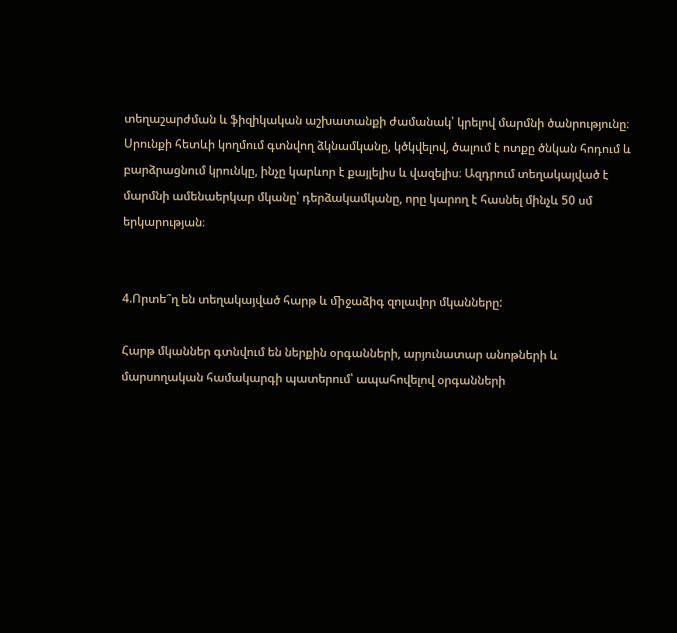տեղաշարժման և ֆիզիկական աշխատանքի ժամանակ՝ կրելով մարմնի ծանրությունը։ Սրունքի հետևի կողմում գտնվող ձկնամկանը, կծկվելով, ծալում է ոտքը ծնկան հոդում և բարձրացնում կրունկը, ինչը կարևոր է քայլելիս և վազելիս։ Ազդրում տեղակայված է մարմնի ամենաերկար մկանը՝ դերձակամկանը, որը կարող է հասնել մինչև 50 սմ երկարության։


4.Որտե՞ղ են տեղակայված հարթ և ﬕջաձիգ զոլավոր մկանները:

Հարթ մկաններ գտնվում են ներքին օրգանների, արյունատար անոթների և մարսողական համակարգի պատերում՝ ապահովելով օրգանների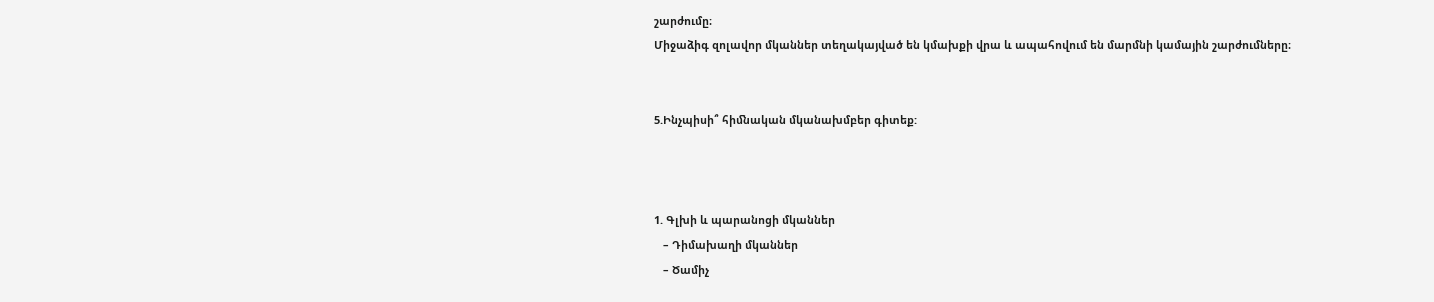շարժումը։
Միջաձիգ զոլավոր մկաններ տեղակայված են կմախքի վրա և ապահովում են մարմնի կամային շարժումները։


5.Ինչպիսի՞ հիﬓական մկանախմբեր գիտեք:



1. Գլխի և պարանոցի մկաններ
   – Դիմախաղի մկաններ
   – Ծամիչ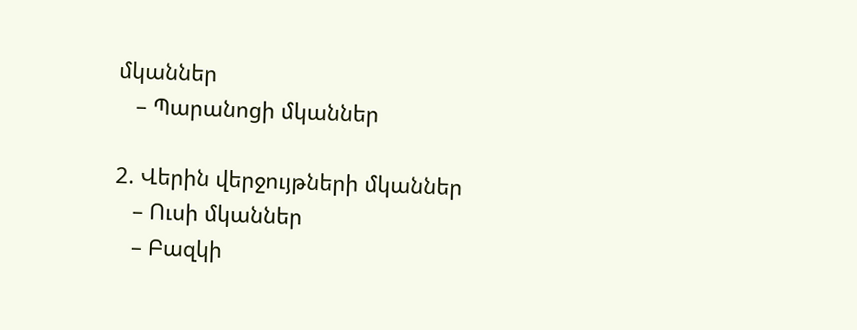մկաններ
   – Պարանոցի մկաններ

2. Վերին վերջույթների մկաններ
   – Ուսի մկաններ
   – Բազկի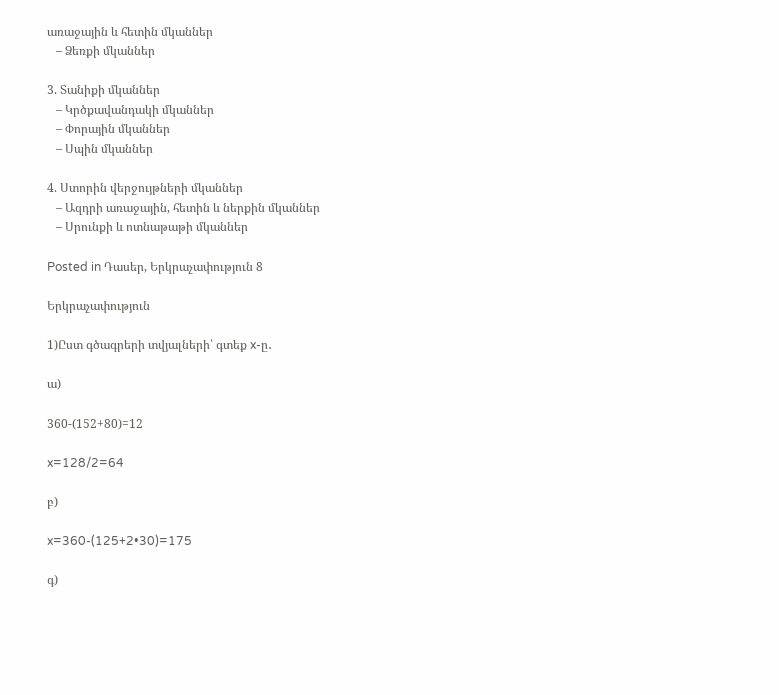առաջային և հետին մկաններ
   – Ձեռքի մկաններ

3. Տանիքի մկաններ
   – Կրծքավանդակի մկաններ
   – Փորային մկաններ
   – Սպին մկաններ

4. Ստորին վերջույթների մկաններ
   – Ազդրի առաջային, հետին և ներքին մկաններ
   – Սրունքի և ոտնաթաթի մկաններ

Posted in Դասեր, Երկրաչափություն 8

Երկրաչափություն

1)Ըստ գծագրերի տվյալների՝ գտեք x-ը․

ա)

360-(152+80)=12

x=128/2=64

բ)

x=360-(125+2•30)=175

գ)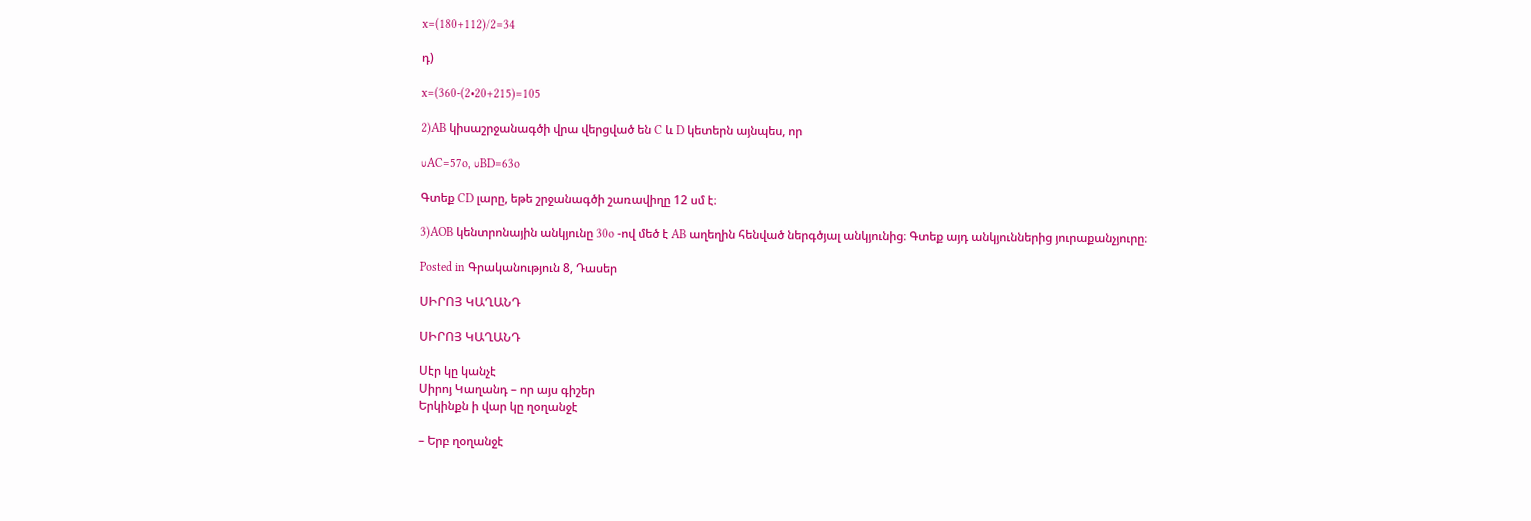x=(180+112)/2=34

դ)

x=(360-(2•20+215)=105

2)AB կիսաշրջանագծի վրա վերցված են C և D կետերն այնպես, որ

∪AC=57o, ∪BD=63o

Գտեք CD լարը, եթե շրջանագծի շառավիղը 12 սմ է։

3)AOB կենտրոնային անկյունը 30o -ով մեծ է AB աղեղին հենված ներգծյալ անկյունից։ Գտեք այդ անկյուններից յուրաքանչյուրը։

Posted in Գրականություն 8, Դասեր

ՍԻՐՈՅ ԿԱՂԱՆԴ

ՍԻՐՈՅ ԿԱՂԱՆԴ

Սէր կը կանչէ
Սիրոյ Կաղանդ – որ այս գիշեր
Երկինքն ի վար կը ղօղանջէ

– Երբ ղօղանջէ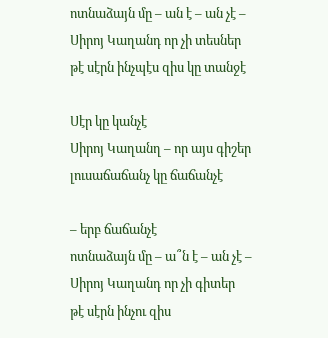ոտնաձայն մը – ան է – ան չէ –
Սիրոյ Կաղանդ որ չի տեսներ
թէ սէրն ինչպէս զիս կը տանջէ

Սէր կը կանչէ
Սիրոյ Կաղանղ – որ այս գիշեր
լուսաճաճանչ կը ճաճանչէ

– երբ ճաճանչէ
ոտնաձայն մը – ա՞ն է – ան չէ –
Սիրոյ Կաղանդ որ չի գիտեր
թէ սէրն ինչու զիս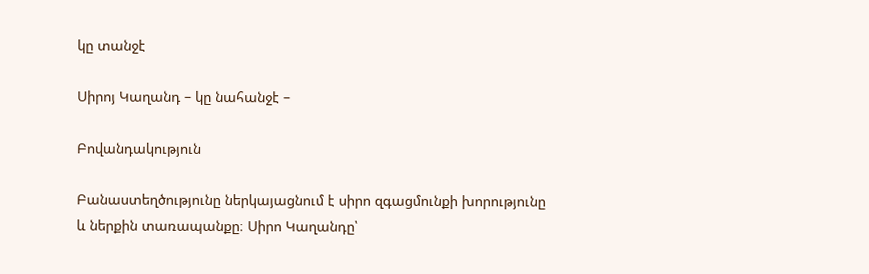կը տանջէ

Սիրոյ Կաղանդ – կը նահանջէ –

Բովանդակություն

Բանաստեղծությունը ներկայացնում է սիրո զգացմունքի խորությունը և ներքին տառապանքը։ Սիրո Կաղանդը՝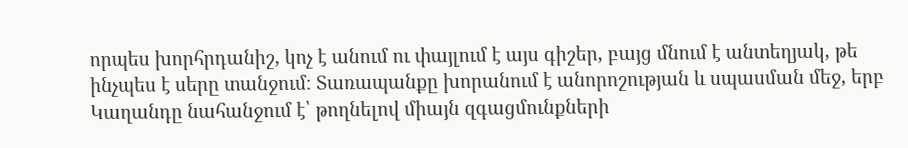որպես խորհրդանիշ, կոչ է անում ու փայլում է այս գիշեր, բայց մնում է անտեղյակ, թե ինչպես է սերը տանջում։ Տառապանքը խորանում է անորոշության և սպասման մեջ, երբ Կաղանդը նահանջում է՝ թողնելով միայն զգացմունքների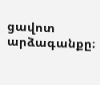ցավոտ արձագանքը։